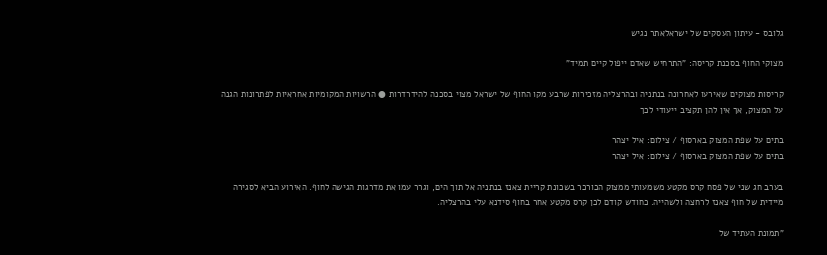גלובס - עיתון העסקים של ישראלאתר נגיש

מצוקי החוף בסכנת קריסה: "התרחיש שאדם ייפול קיים תמיד"

קריסות מצוקים שאירעו לאחרונה בנתניה ובהרצליה מזכירות שרבע מקו החוף של ישראל מצוי בסכנה להידרדרות ● הרשויות המקומיות אחראיות לפתרונות הגנה על המצוק, אך אין להן תקציב ייעודי לכך

בתים על שפת המצוק בארסוף / צילום: איל יצהר
בתים על שפת המצוק בארסוף / צילום: איל יצהר

בערב חג שני של פסח קרס מקטע משמעותי ממצוק הכורכר בשכונת קריית צאנז בנתניה אל תוך הים, וגרר עמו את מדרגות הגישה לחוף. האירוע הביא לסגירה מיידית של חוף צאנז לרחצה ולשהייה. כחודש קודם לכן קרס מקטע אחר בחוף סידנא עלי בהרצליה.

"תמונת העתיד של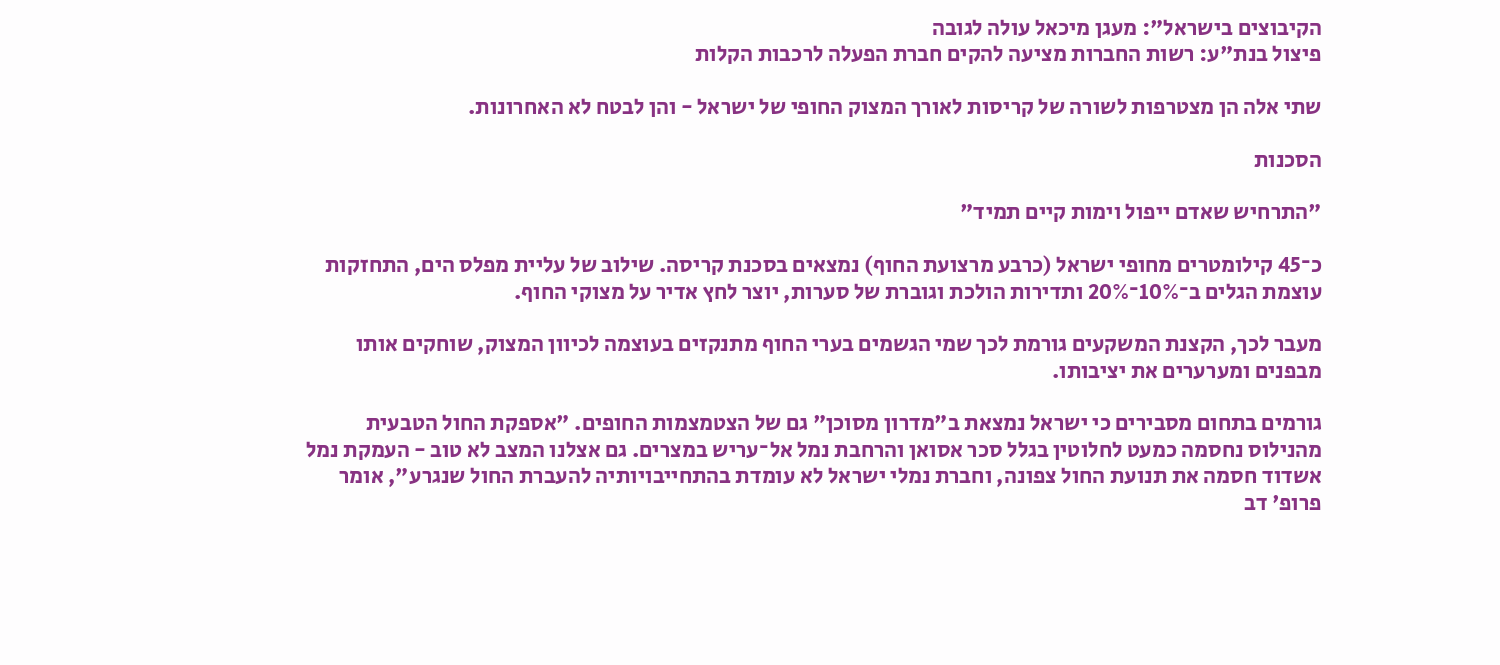הקיבוצים בישראל": מעגן מיכאל עולה לגובה
פיצול בנת"ע: רשות החברות מציעה להקים חברת הפעלה לרכבות הקלות

שתי אלה הן מצטרפות לשורה של קריסות לאורך המצוק החופי של ישראל - והן לבטח לא האחרונות.

הסכנות

"התרחיש שאדם ייפול וימות קיים תמיד"

כ־45 קילומטרים מחופי ישראל (כרבע מרצועת החוף) נמצאים בסכנת קריסה. שילוב של עליית מפלס הים, התחזקות עוצמת הגלים ב־10%־20% ותדירות הולכת וגוברת של סערות, יוצר לחץ אדיר על מצוקי החוף.

מעבר לכך, הקצנת המשקעים גורמת לכך שמי הגשמים בערי החוף מתנקזים בעוצמה לכיוון המצוק, שוחקים אותו מבפנים ומערערים את יציבותו.

גורמים בתחום מסבירים כי ישראל נמצאת ב"מדרון מסוכן" גם של הצטמצמות החופים. "אספקת החול הטבעית מהנילוס נחסמה כמעט לחלוטין בגלל סכר אסואן והרחבת נמל אל־עריש במצרים. גם אצלנו המצב לא טוב - העמקת נמל אשדוד חסמה את תנועת החול צפונה, וחברת נמלי ישראל לא עומדת בהתחייבויותיה להעברת החול שנגרע", אומר פרופ' דב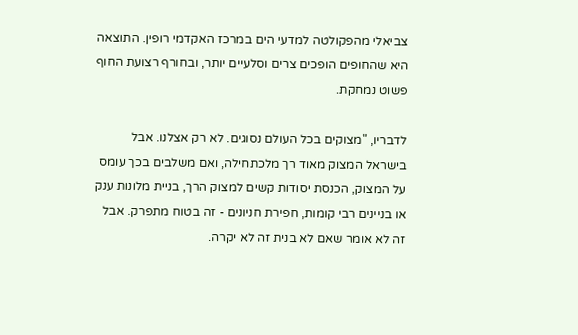צביאלי מהפקולטה למדעי הים במרכז האקדמי רופין. התוצאה היא שהחופים הופכים צרים וסלעיים יותר, ובחורף רצועת החוף פשוט נמחקת.

לדבריו, "מצוקים בכל העולם נסוגים. לא רק אצלנו. אבל בישראל המצוק מאוד רך מלכתחילה, ואם משלבים בכך עומס על המצוק, הכנסת יסודות קשים למצוק הרך, בניית מלונות ענק או בניינים רבי קומות, חפירת חניונים - זה בטוח מתפרק. אבל זה לא אומר שאם לא בנית זה לא יקרה.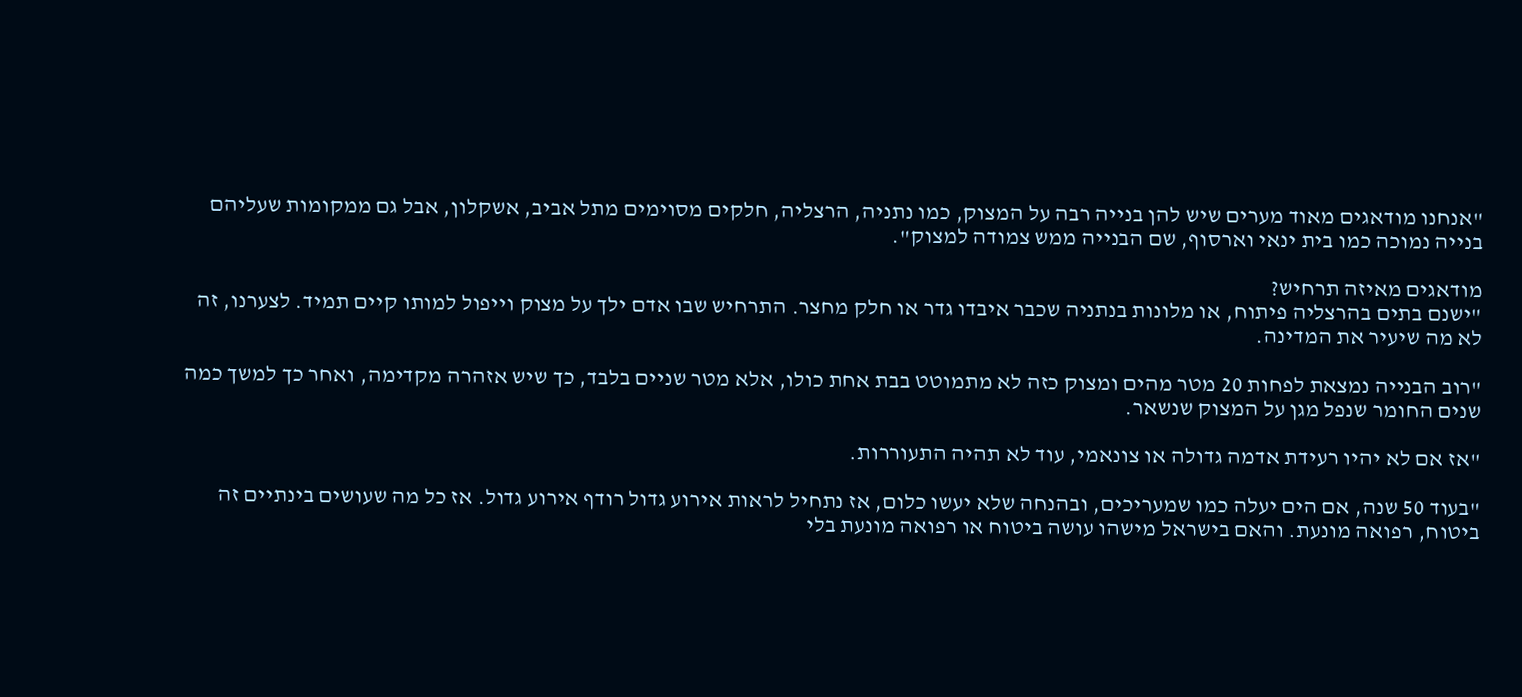"אנחנו מודאגים מאוד מערים שיש להן בנייה רבה על המצוק, כמו נתניה, הרצליה, חלקים מסוימים מתל אביב, אשקלון, אבל גם ממקומות שעליהם בנייה נמוכה כמו בית ינאי וארסוף, שם הבנייה ממש צמודה למצוק".

מודאגים מאיזה תרחיש?
"ישנם בתים בהרצליה פיתוח, או מלונות בנתניה שכבר איבדו גדר או חלק מחצר. התרחיש שבו אדם ילך על מצוק וייפול למותו קיים תמיד. לצערנו, זה לא מה שיעיר את המדינה.

"רוב הבנייה נמצאת לפחות 20 מטר מהים ומצוק כזה לא מתמוטט בבת אחת כולו, אלא מטר שניים בלבד, כך שיש אזהרה מקדימה, ואחר כך למשך כמה שנים החומר שנפל מגן על המצוק שנשאר.

"אז אם לא יהיו רעידת אדמה גדולה או צונאמי, עוד לא תהיה התעוררות.

"בעוד 50 שנה, אם הים יעלה כמו שמעריכים, ובהנחה שלא יעשו כלום, אז נתחיל לראות אירוע גדול רודף אירוע גדול. אז כל מה שעושים בינתיים זה ביטוח, רפואה מונעת. והאם בישראל מישהו עושה ביטוח או רפואה מונעת בלי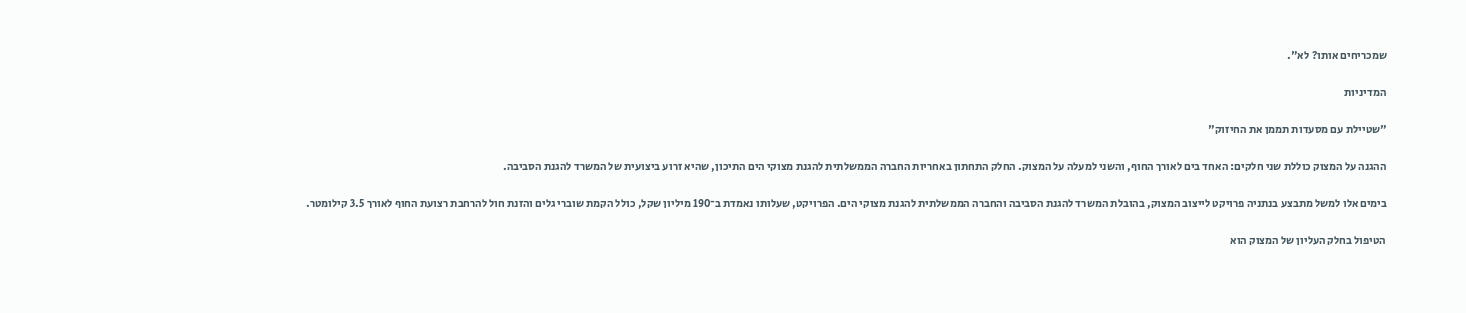שמכריחים אותו? לא".

המדיניות

"שטיילת עם מסעדות תממן את החיזוק"

ההגנה על המצוק כוללת שני חלקים: האחד בים לאורך החוף, והשני למעלה על המצוק. החלק התחתון באחריות החברה הממשלתית להגנת מצוקי הים התיכון, שהיא זרוע ביצועית של המשרד להגנת הסביבה.

בימים אלו למשל מתבצע בנתניה פרויקט לייצוב המצוק, בהובלת המשרד להגנת הסביבה והחברה הממשלתית להגנת מצוקי הים. הפרויקט, שעלותו נאמדת ב־190 מיליון שקל, כולל הקמת שוברי גלים והזנת חול להרחבת רצועת החוף לאורך 3.5 קילומטר.

הטיפול בחלק העליון של המצוק הוא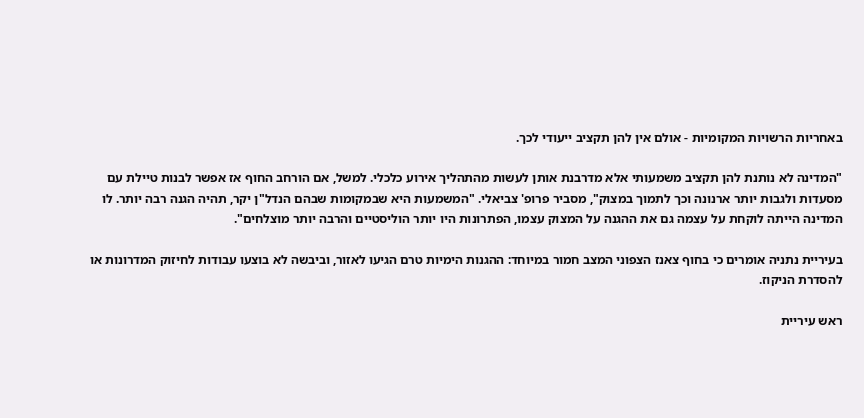באחריות הרשויות המקומיות - אולם אין להן תקציב ייעודי לכך.

"המדינה לא נותנת להן תקציב משמעותי אלא מדרבנת אותן לעשות מהתהליך אירוע כלכלי. למשל, אם הורחב החוף אז אפשר לבנות טיילת עם מסעדות ולגבות יותר ארנונה וכך לתמוך במצוק", מסביר פרופ' צביאלי. "המשמעות היא שבמקומות שבהם הנדל"ן יקר, תהיה הגנה רבה יותר. לו המדינה הייתה לוקחת על עצמה גם את ההגנה על המצוק עצמו, הפתרונות היו יותר הוליסטיים והרבה יותר מוצלחים".

בעיריית נתניה אומרים כי בחוף צאנז הצפוני המצב חמור במיוחד: ההגנות הימיות טרם הגיעו לאזור, וביבשה לא בוצעו עבודות לחיזוק המדרונות או להסדרת הניקוז.

ראש עיריית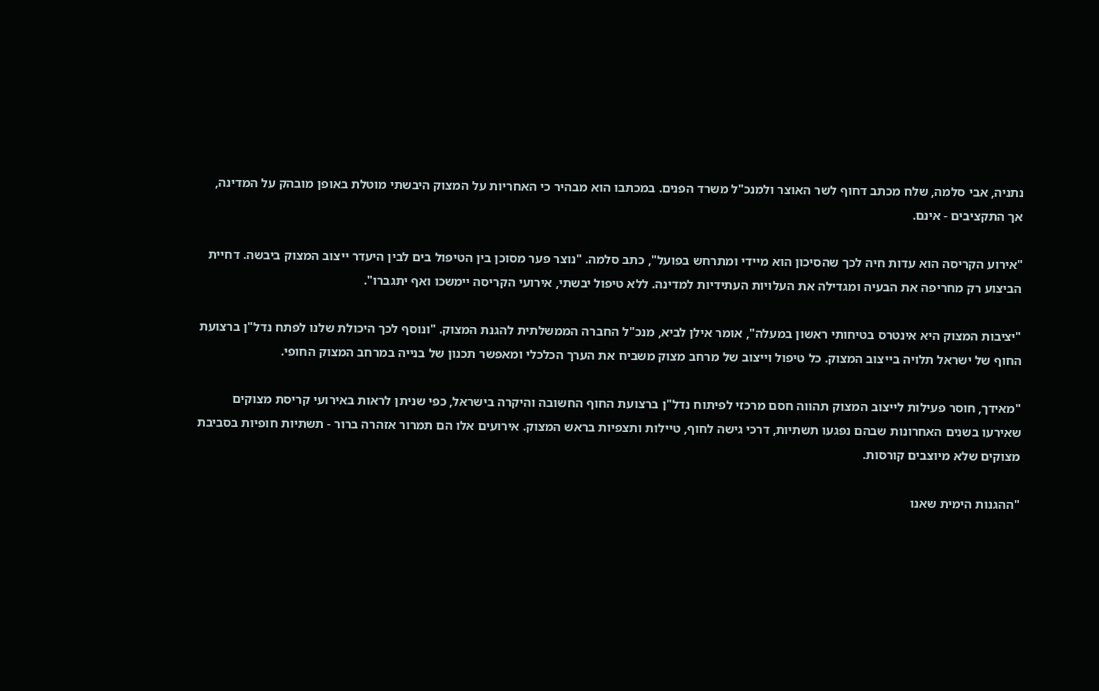נתניה, אבי סלמה, שלח מכתב דחוף לשר האוצר ולמנכ"ל משרד הפנים. במכתבו הוא מבהיר כי האחריות על המצוק היבשתי מוטלת באופן מובהק על המדינה, אך התקציבים - אינם.

"אירוע הקריסה הוא עדות חיה לכך שהסיכון הוא מיידי ומתרחש בפועל", כתב סלמה. "נוצר פער מסוכן בין הטיפול בים לבין היעדר ייצוב המצוק ביבשה. דחיית הביצוע רק מחריפה את הבעיה ומגדילה את העלויות העתידיות למדינה. ללא טיפול יבשתי, אירועי הקריסה יימשכו ואף יתגברו".

"יציבות המצוק היא אינטרס בטיחותי ראשון במעלה", אומר אילן לביא, מנכ"ל החברה הממשלתית להגנת המצוק. "ונוסף לכך היכולת שלנו לפתח נדל"ן ברצועת החוף של ישראל תלויה בייצוב המצוק. כל טיפול וייצוב של מרחב מצוק משביח את הערך הכלכלי ומאפשר תכנון של בנייה במרחב המצוק החופי.

"מאידך, חוסר פעילות לייצוב המצוק תהווה חסם מרכזי לפיתוח נדל"ן ברצועת החוף החשובה והיקרה בישראל, כפי שניתן לראות באירועי קריסת מצוקים שאירעו בשנים האחרונות שבהם נפגעו תשתיות, דרכי גישה לחוף, טיילות ותצפיות בראש המצוק. אירועים אלו הם תמרור אזהרה ברור - תשתיות חופיות בסביבת מצוקים שלא מיוצבים קורסות.

"ההגנות הימית שאנו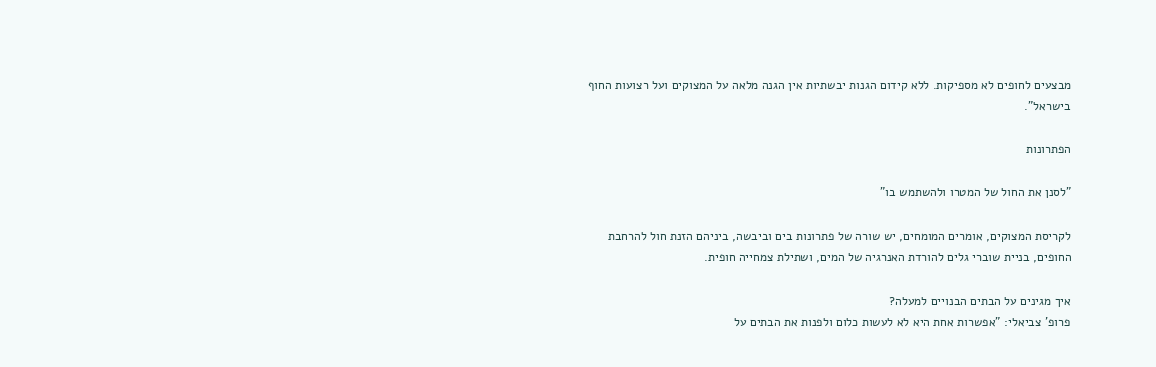מבצעים לחופים לא מספיקות. ללא קידום הגנות יבשתיות אין הגנה מלאה על המצוקים ועל רצועות החוף בישראל".

הפתרונות

"לסנן את החול של המטרו ולהשתמש בו"

לקריסת המצוקים, אומרים המומחים, יש שורה של פתרונות בים וביבשה, ביניהם הזנת חול להרחבת החופים, בניית שוברי גלים להורדת האנרגיה של המים, ושתילת צמחייה חופית.

איך מגינים על הבתים הבנויים למעלה?
פרופ' צביאלי: "אפשרות אחת היא לא לעשות כלום ולפנות את הבתים על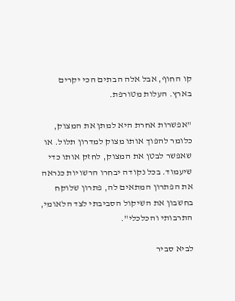קו החוף, אבל אלה הבתים הכי יקרים בארץ. העלות מטורפת.

"אפשרות אחרת היא למתן את המצוק, כלומר להפוך אותו מצוק למדרון תלול. או שאפשר לבטן את המצוק, לחזק אותו כדי שיעמוד. בכל נקודה יבחרו הרשויות כנראה את הפתרון המתאים לה, פתרון שלוקח בחשבון את השיקול הסביבתי לצד הלאומי, התרבותי והכלכלי".

לביא סביר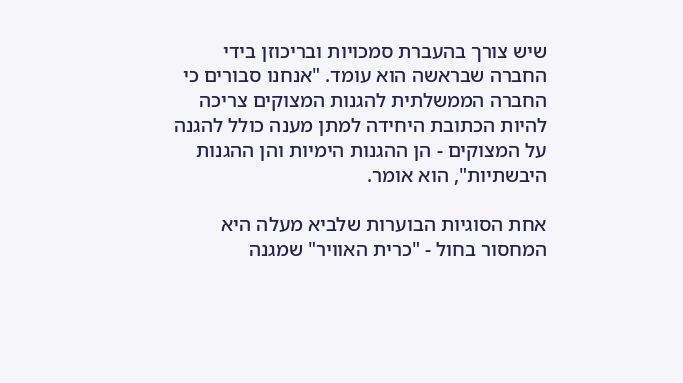שיש צורך בהעברת סמכויות ובריכוזן בידי החברה שבראשה הוא עומד. "אנחנו סבורים כי החברה הממשלתית להגנות המצוקים צריכה להיות הכתובת היחידה למתן מענה כולל להגנה על המצוקים - הן ההגנות הימיות והן ההגנות היבשתיות", הוא אומר.

אחת הסוגיות הבוערות שלביא מעלה היא המחסור בחול - "כרית האוויר" שמגנה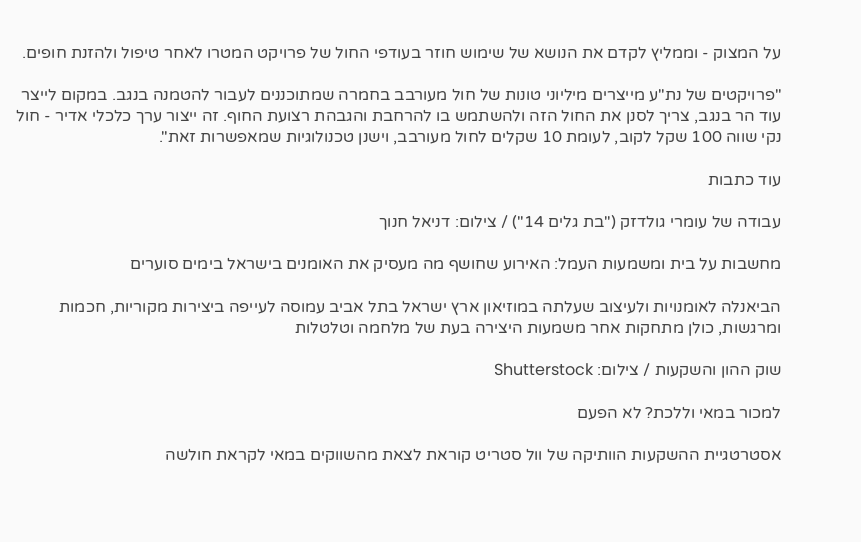על המצוק - וממליץ לקדם את הנושא של שימוש חוזר בעודפי החול של פרויקט המטרו לאחר טיפול ולהזנת חופים.

"פרויקטים של נת"ע מייצרים מיליוני טונות של חול מעורבב בחמרה שמתוכננים לעבור להטמנה בנגב. במקום לייצר עוד הר בנגב, צריך לסנן את החול הזה ולהשתמש בו להרחבת והגבהת רצועת החוף. זה ייצור ערך כלכלי אדיר - חול נקי שווה 100 שקל לקוב, לעומת 10 שקלים לחול מעורבב, וישנן טכנולוגיות שמאפשרות זאת".

עוד כתבות

עבודה של עומרי גולדזק (''בת גלים 14'') / צילום: דניאל חנוך

מחשבות על בית ומשמעות העמל: האירוע שחושף מה מעסיק את האומנים בישראל בימים סוערים

הביאנלה לאומנויות ולעיצוב שעלתה במוזיאון ארץ ישראל בתל אביב עמוסה לעייפה ביצירות מקוריות, חכמות ומרגשות, כולן מתחקות אחר משמעות היצירה בעת של מלחמה וטלטלות

שוק ההון והשקעות / צילום: Shutterstock

למכור במאי וללכת? לא הפעם

אסטרטגיית ההשקעות הוותיקה של וול סטריט קוראת לצאת מהשווקים במאי לקראת חולשה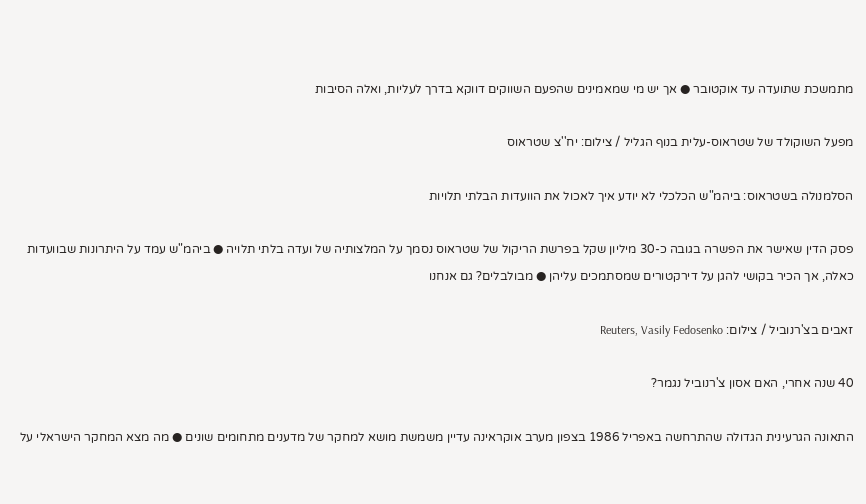מתמשכת שתועדה עד אוקטובר ● אך יש מי שמאמינים שהפעם השווקים דווקא בדרך לעליות, ואלה הסיבות

מפעל השוקולד של שטראוס-עלית בנוף הגליל / צילום: יח''צ שטראוס

הסלמנולה בשטראוס: ביהמ"ש הכלכלי לא יודע איך לאכול את הוועדות הבלתי תלויות

פסק הדין שאישר את הפשרה בגובה כ-30 מיליון שקל בפרשת הריקול של שטראוס נסמך על המלצותיה של ועדה בלתי תלויה ● ביהמ"ש עמד על היתרונות שבוועדות כאלה, אך הכיר בקושי להגן על דירקטורים שמסתמכים עליהן ● מבולבלים? גם אנחנו

זאבים בצ'רנוביל / צילום: Reuters, Vasily Fedosenko

40 שנה אחרי, האם אסון צ'רנוביל נגמר?

התאונה הגרעינית הגדולה שהתרחשה באפריל 1986 בצפון מערב אוקראינה עדיין משמשת מושא למחקר של מדענים מתחומים שונים ● מה מצא המחקר הישראלי על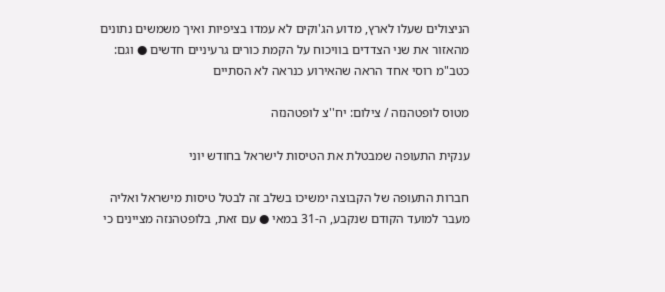הניצולים שעלו לארץ, מדוע הג'וקים לא עמדו בציפיות ואיך משמשים נתונים מהאזור את שני הצדדים בוויכוח על הקמת כורים גרעיניים חדשים ● וגם: כטב"מ רוסי אחד הראה שהאירוע כנראה לא הסתיים

מטוס לופטהנזה / צילום: יח''צ לופטהנזה

ענקית התעופה שמבטלת את הטיסות לישראל בחודש יוני

חברות התעופה של הקבוצה ימשיכו בשלב זה לבטל טיסות מישראל ואליה מעבר למועד הקודם שנקבע, ה-31 במאי ● עם זאת, בלופטהנזה מציינים כי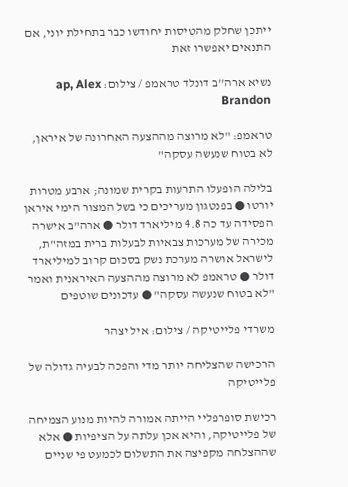ייתכן שחלק מהטיסות יחודשו כבר בתחילת יוני, אם התנאים יאפשרו זאת

נשיא ארה''ב דונלד טראמפ / צילום: ap, Alex Brandon

טראמפ: "לא מרוצה מההצעה האחרונה של איראן, לא בטוח שנעשה עסקה"

בלילה הופעלו התרעות בקרית שמונה; ארבע מטרות יורטו ● בפנטגון מעריכים כי בשל המצור הימי איראן הפסידה עד כה 4.8 מיליארד דולר ● ארה"ב אישרה מכירה של מערכות צבאיות לבעלות ברית במזה"ת, לישראל אושרה מערכת נשק בסכום קרוב למיליארד דולר ● טראמפ לא מרוצה מההצעה האיראנית ואמר "לא בטוח שנעשה עסקה" ● עדכונים שוטפים

משרדי פלייטיקה / צילום: איל יצהר

הרכישה שהצליחה יותר מדי והפכה לבעיה גדולה של פלייטיקה

רכישת סופרפליי הייתה אמורה להיות מנוע הצמיחה של פלייטיקה, והיא אכן עלתה על הציפיות ● אלא שההצלחה מקפיצה את התשלום לכמעט פי שניים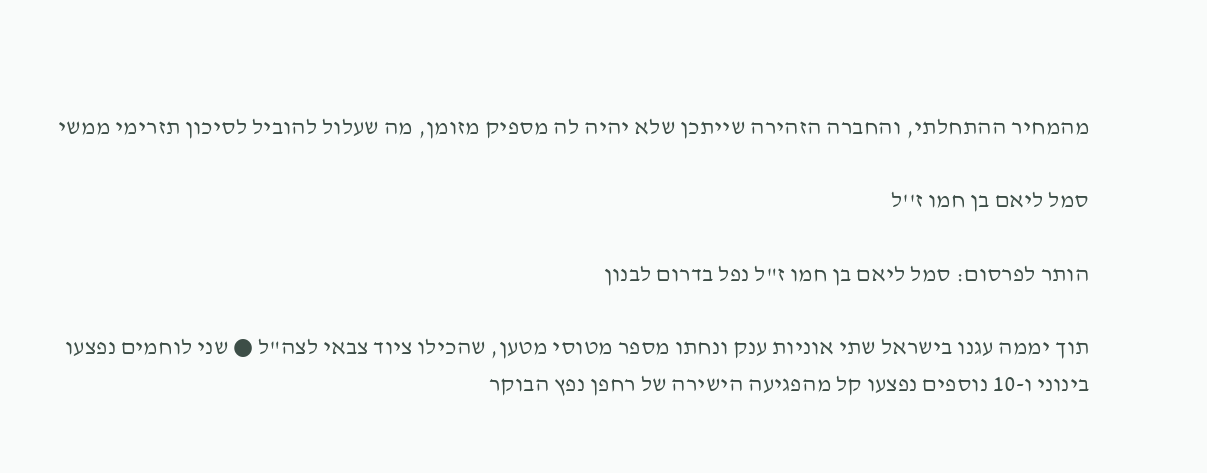מהמחיר ההתחלתי, והחברה הזהירה שייתכן שלא יהיה לה מספיק מזומן, מה שעלול להוביל לסיכון תזרימי ממשי

סמל ליאם בן חמו ז''ל

הותר לפרסום: סמל ליאם בן חמו ז"ל נפל בדרום לבנון

תוך יממה עגנו בישראל שתי אוניות ענק ונחתו מספר מטוסי מטען, שהכילו ציוד צבאי לצה"ל ● שני לוחמים נפצעו בינוני ו-10 נוספים נפצעו קל מהפגיעה הישירה של רחפן נפץ הבוקר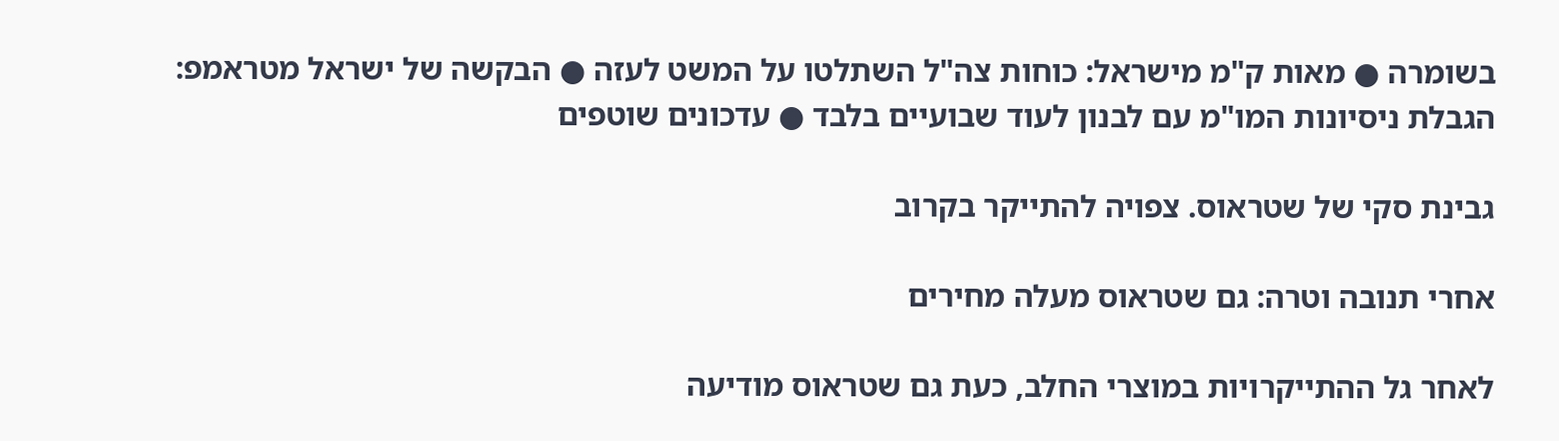בשומרה ● מאות ק"מ מישראל: כוחות צה"ל השתלטו על המשט לעזה ● הבקשה של ישראל מטראמפ: הגבלת ניסיונות המו"מ עם לבנון לעוד שבועיים בלבד ● עדכונים שוטפים

גבינת סקי של שטראוס. צפויה להתייקר בקרוב

אחרי תנובה וטרה: גם שטראוס מעלה מחירים

לאחר גל ההתייקרויות במוצרי החלב, כעת גם שטראוס מודיעה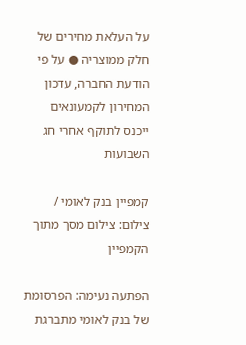על העלאת מחירים של חלק ממוצריה ● על פי הודעת החברה, עדכון המחירון לקמעונאים ייכנס לתוקף אחרי חג השבועות

קמפיין בנק לאומי / צילום: צילום מסך מתוך הקמפיין

הפתעה נעימה: הפרסומת של בנק לאומי מתברגת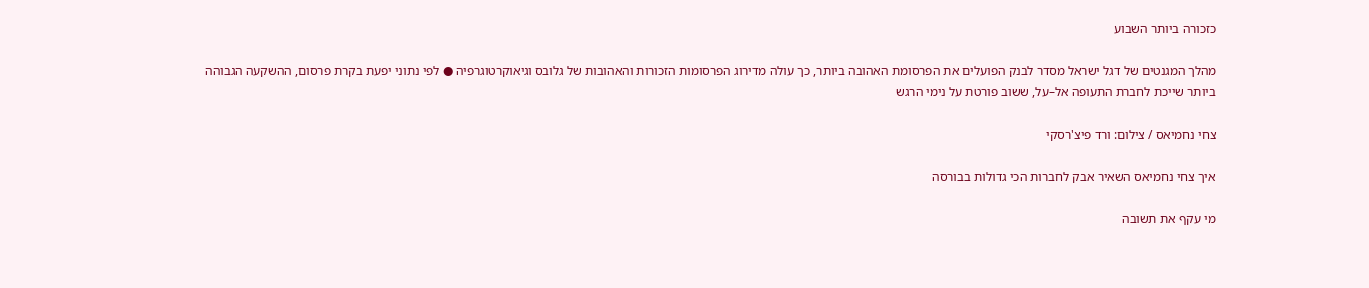כזכורה ביותר השבוע

מהלך המגנטים של דגל ישראל מסדר לבנק הפועלים את הפרסומת האהובה ביותר, כך עולה מדירוג הפרסומות הזכורות והאהובות של גלובס וגיאוקרטוגרפיה ● לפי נתוני יפעת בקרת פרסום, ההשקעה הגבוהה ביותר שייכת לחברת התעופה אל–על, ששוב פורטת על נימי הרגש

צחי נחמיאס / צילום: ורד פיצ'רסקי

איך צחי נחמיאס השאיר אבק לחברות הכי גדולות בבורסה

מי עקף את תשובה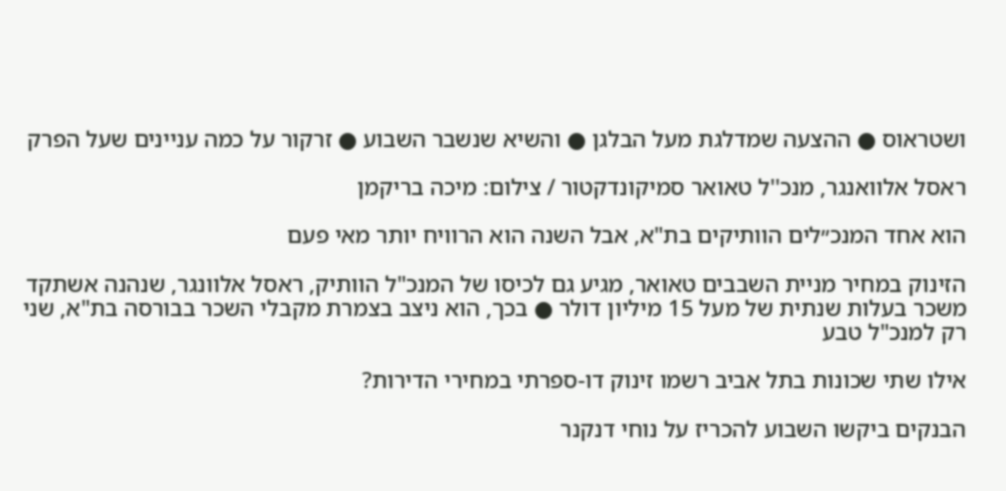ושטראוס ● ההצעה שמדלגת מעל הבלגן ● והשיא שנשבר השבוע ● זרקור על כמה עניינים שעל הפרק

ראסל אלוואנגר, מנכ''ל טאואר סמיקונדקטור / צילום: מיכה בריקמן

הוא אחד המנכ״לים הוותיקים בת"א, אבל השנה הוא הרוויח יותר מאי פעם

הזינוק במחיר מניית השבבים טאואר, מגיע גם לכיסו של המנכ"ל הוותיק, ראסל אלוונגר, שנהנה אשתקד משכר בעלות שנתית של מעל 15 מיליון דולר ● בכך, הוא ניצב בצמרת מקבלי השכר בבורסה בת"א, שני רק למנכ"ל טבע

אילו שתי שכונות בתל אביב רשמו זינוק דו-ספרתי במחירי הדירות?

הבנקים ביקשו השבוע להכריז על נוחי דנקנר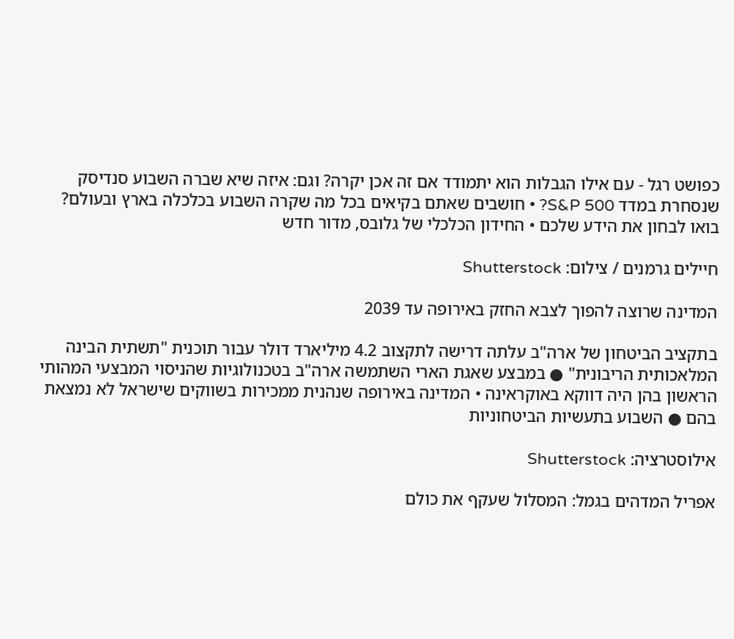כפושט רגל - עם אילו הגבלות הוא יתמודד אם זה אכן יקרה? וגם: איזה שיא שברה השבוע סנדיסק שנסחרת במדד S&P 500? • חושבים שאתם בקיאים בכל מה שקרה השבוע בכלכלה בארץ ובעולם? בואו לבחון את הידע שלכם • החידון הכלכלי של גלובס, מדור חדש

חיילים גרמנים / צילום: Shutterstock

המדינה שרוצה להפוך לצבא החזק באירופה עד 2039

בתקציב הביטחון של ארה"ב עלתה דרישה לתקצוב 4.2 מיליארד דולר עבור תוכנית "תשתית הבינה המלאכותית הריבונית" ● במבצע שאגת הארי השתמשה ארה"ב בטכנולוגיות שהניסוי המבצעי המהותי הראשון בהן היה דווקא באוקראינה • המדינה באירופה שנהנית ממכירות בשווקים שישראל לא נמצאת בהם ● השבוע בתעשיות הביטחוניות

אילוסטרציה: Shutterstock

אפריל המדהים בגמל: המסלול שעקף את כולם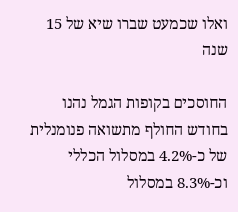ואלו שכמעט שברו שיא של 15 שנה

החוסכים בקופות הגמל נהנו בחודש החולף מתשואה פנומנלית של כ-4.2% במסלול הכללי וכ-8.3% במסלול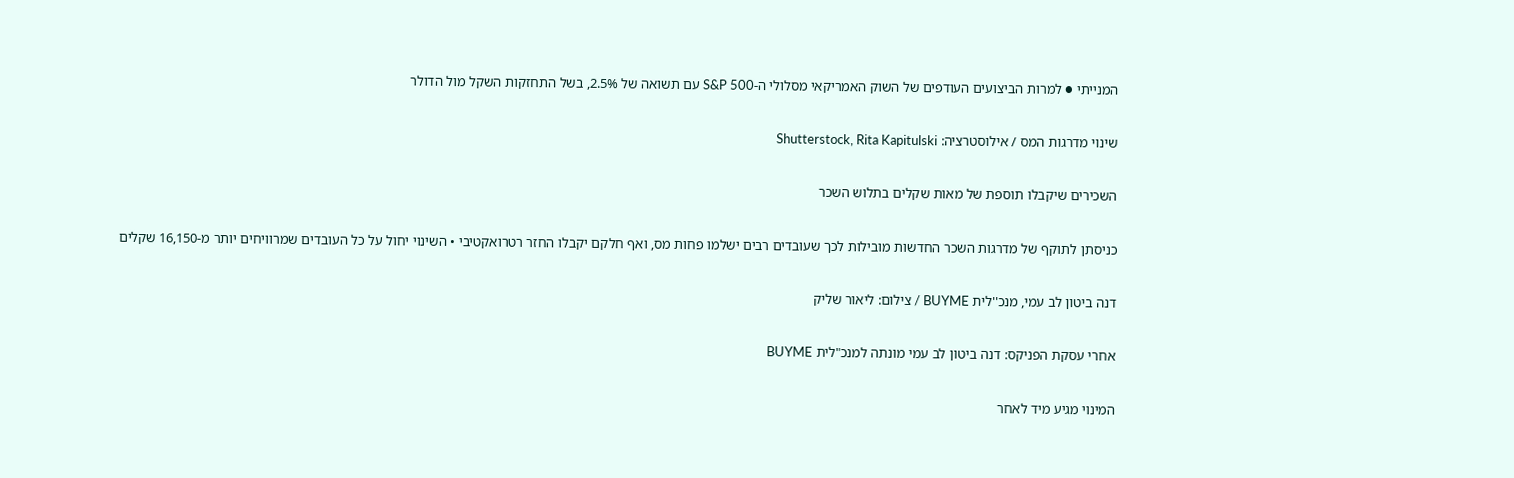המנייתי ● למרות הביצועים העודפים של השוק האמריקאי מסלולי ה-S&P 500 עם תשואה של 2.5%, בשל התחזקות השקל מול הדולר

שינוי מדרגות המס / אילוסטרציה: Shutterstock, Rita Kapitulski

השכירים שיקבלו תוספת של מאות שקלים בתלוש השכר

כניסתן לתוקף של מדרגות השכר החדשות מובילות לכך שעובדים רבים ישלמו פחות מס, ואף חלקם יקבלו החזר רטרואקטיבי • השינוי יחול על כל העובדים שמרוויחים יותר מ-16,150 שקלים

דנה ביטון לב עמי, מנכ''לית BUYME / צילום: ליאור שליק

אחרי עסקת הפניקס: דנה ביטון לב עמי מונתה למנכ"לית BUYME

המינוי מגיע מיד לאחר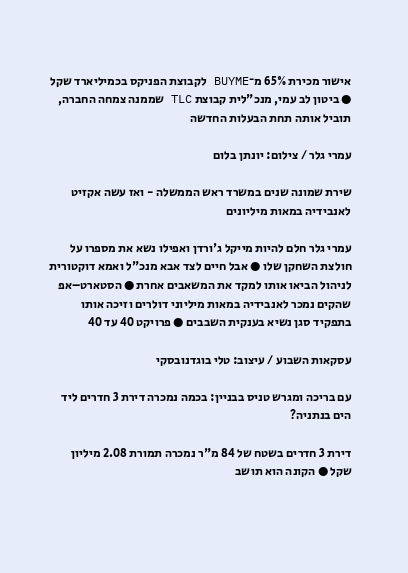אישור מכירת 65% מ־BUYME לקבוצת הפניקס בכמיליארד שקל ● ביטון לב עמי, מנכ"לית קבוצת TLC שממנה צמחה החברה, תוביל אותה תחת הבעלות החדשה

עמרי גלר / צילום: יונתן בלום

שירת שמונה שנים במשרד ראש הממשלה - ואז עשה אקזיט לאנבידיה במאות מיליונים

עמרי גלר חלם להיות מייקל ג'ורדן ואפילו נשא את מספרו על חולצת השחקן שלו ● אבל חיים לצד אבא מנכ"ל ואמא דוקטורית לניהול הביאו אותו למקד את המשאבים אחרת ● הסטארט–אפ שהקים נמכר לאנבידיה במאות מיליוני דולרים וזיכה אותו בתפקיד סגן נשיא בענקית השבבים ● פרויקט 40 עד 40

עסקאות השבוע / עיצוב: טלי בוגדנובסקי

עם בריכה ומגרש טניס בבניין: בכמה נמכרה דירת 3 חדרים ליד הים בנתניה?

דירת 3 חדרים בשטח של 84 מ"ר נמכרה תמורת 2.08 מיליון שקל ● הקונה הוא תושב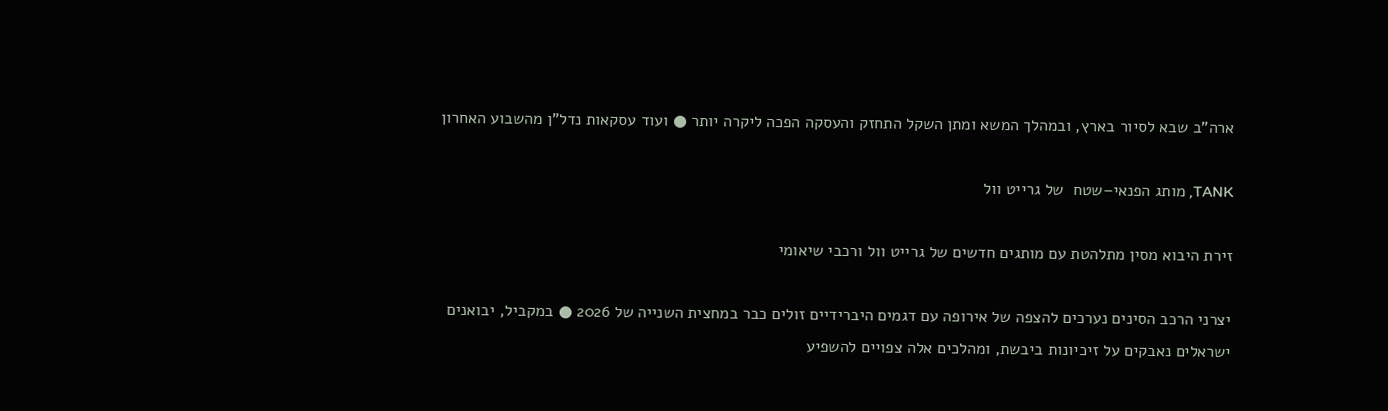ארה"ב שבא לסיור בארץ, ובמהלך המשא ומתן השקל התחזק והעסקה הפכה ליקרה יותר ● ועוד עסקאות נדל"ן מהשבוע האחרון

TANK, מותג הפנאי–שטח  של גרייט וול

זירת היבוא מסין מתלהטת עם מותגים חדשים של גרייט וול ורכבי שיאומי

יצרני הרכב הסינים נערכים להצפה של אירופה עם דגמים היברידיים זולים כבר במחצית השנייה של 2026 ● במקביל, יבואנים ישראלים נאבקים על זיכיונות ביבשת, ומהלכים אלה צפויים להשפיע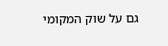גם על שוק המקומי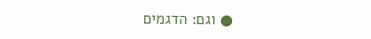● וגם: הדגמים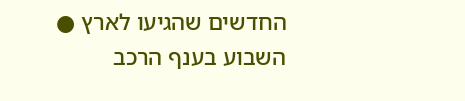החדשים שהגיעו לארץ ● השבוע בענף הרכב